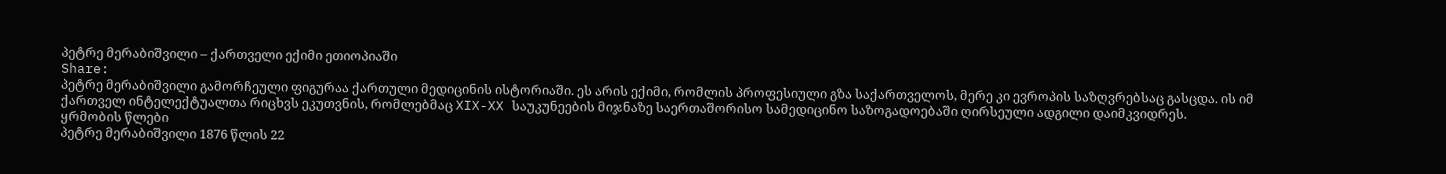პეტრე მერაბიშვილი – ქართველი ექიმი ეთიოპიაში
Share:
პეტრე მერაბიშვილი გამორჩეული ფიგურაა ქართული მედიცინის ისტორიაში. ეს არის ექიმი, რომლის პროფესიული გზა საქართველოს, მერე კი ევროპის საზღვრებსაც გასცდა. ის იმ ქართველ ინტელექტუალთა რიცხვს ეკუთვნის, რომლებმაც XIX-XX საუკუნეების მიჯნაზე საერთაშორისო სამედიცინო საზოგადოებაში ღირსეული ადგილი დაიმკვიდრეს.
ყრმობის წლები
პეტრე მერაბიშვილი 1876 წლის 22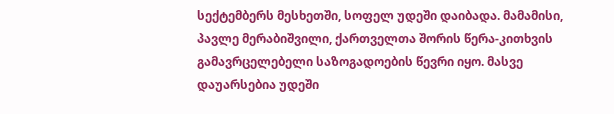სექტემბერს მესხეთში, სოფელ უდეში დაიბადა. მამამისი, პავლე მერაბიშვილი, ქართველთა შორის წერა-კითხვის გამავრცელებელი საზოგადოების წევრი იყო. მასვე დაუარსებია უდეში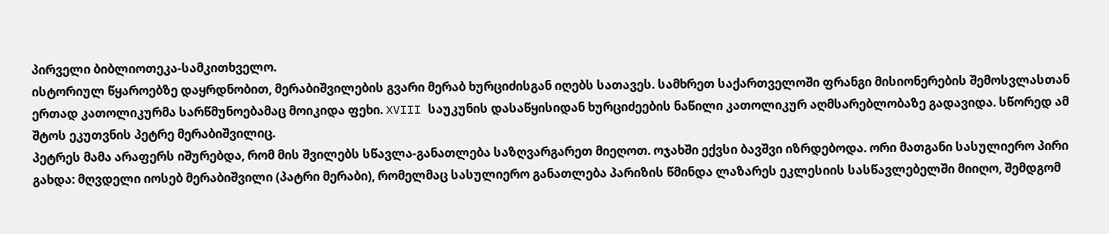პირველი ბიბლიოთეკა-სამკითხველო.
ისტორიულ წყაროებზე დაყრდნობით, მერაბიშვილების გვარი მერაბ ხურციძისგან იღებს სათავეს. სამხრეთ საქართველოში ფრანგი მისიონერების შემოსვლასთან ერთად კათოლიკურმა სარწმუნოებამაც მოიკიდა ფეხი. XVIII საუკუნის დასაწყისიდან ხურციძეების ნაწილი კათოლიკურ აღმსარებლობაზე გადავიდა. სწორედ ამ შტოს ეკუთვნის პეტრე მერაბიშვილიც.
პეტრეს მამა არაფერს იშურებდა, რომ მის შვილებს სწავლა-განათლება საზღვარგარეთ მიეღოთ. ოჯახში ექვსი ბავშვი იზრდებოდა. ორი მათგანი სასულიერო პირი გახდა: მღვდელი იოსებ მერაბიშვილი (პატრი მერაბი), რომელმაც სასულიერო განათლება პარიზის წმინდა ლაზარეს ეკლესიის სასწავლებელში მიიღო, შემდგომ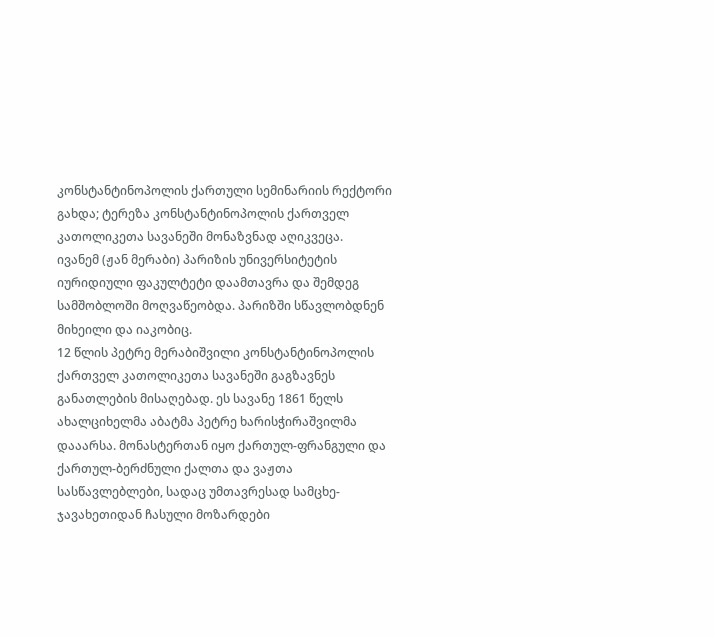კონსტანტინოპოლის ქართული სემინარიის რექტორი გახდა; ტერეზა კონსტანტინოპოლის ქართველ კათოლიკეთა სავანეში მონაზვნად აღიკვეცა.
ივანემ (ჟან მერაბი) პარიზის უნივერსიტეტის იურიდიული ფაკულტეტი დაამთავრა და შემდეგ სამშობლოში მოღვაწეობდა. პარიზში სწავლობდნენ მიხეილი და იაკობიც.
12 წლის პეტრე მერაბიშვილი კონსტანტინოპოლის ქართველ კათოლიკეთა სავანეში გაგზავნეს განათლების მისაღებად. ეს სავანე 1861 წელს ახალციხელმა აბატმა პეტრე ხარისჭირაშვილმა დააარსა. მონასტერთან იყო ქართულ-ფრანგული და ქართულ-ბერძნული ქალთა და ვაჟთა სასწავლებლები, სადაც უმთავრესად სამცხე-ჯავახეთიდან ჩასული მოზარდები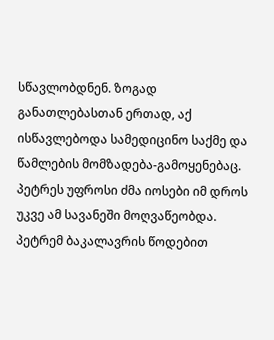სწავლობდნენ. ზოგად განათლებასთან ერთად, აქ ისწავლებოდა სამედიცინო საქმე და წამლების მომზადება-გამოყენებაც. პეტრეს უფროსი ძმა იოსები იმ დროს უკვე ამ სავანეში მოღვაწეობდა.
პეტრემ ბაკალავრის წოდებით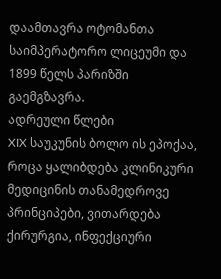დაამთავრა ოტომანთა საიმპერატორო ლიცეუმი და 1899 წელს პარიზში გაემგზავრა.
ადრეული წლები
XIX საუკუნის ბოლო ის ეპოქაა, როცა ყალიბდება კლინიკური მედიცინის თანამედროვე პრინციპები, ვითარდება ქირურგია, ინფექციური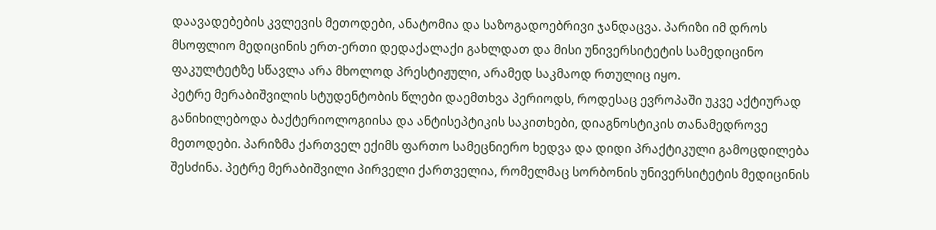დაავადებების კვლევის მეთოდები, ანატომია და საზოგადოებრივი ჯანდაცვა. პარიზი იმ დროს მსოფლიო მედიცინის ერთ-ერთი დედაქალაქი გახლდათ და მისი უნივერსიტეტის სამედიცინო ფაკულტეტზე სწავლა არა მხოლოდ პრესტიჟული, არამედ საკმაოდ რთულიც იყო.
პეტრე მერაბიშვილის სტუდენტობის წლები დაემთხვა პერიოდს, როდესაც ევროპაში უკვე აქტიურად განიხილებოდა ბაქტერიოლოგიისა და ანტისეპტიკის საკითხები, დიაგნოსტიკის თანამედროვე მეთოდები. პარიზმა ქართველ ექიმს ფართო სამეცნიერო ხედვა და დიდი პრაქტიკული გამოცდილება შესძინა. პეტრე მერაბიშვილი პირველი ქართველია, რომელმაც სორბონის უნივერსიტეტის მედიცინის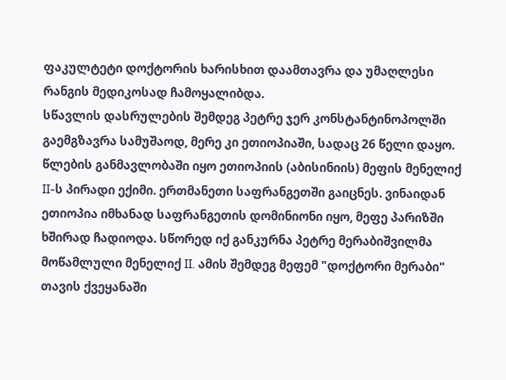ფაკულტეტი დოქტორის ხარისხით დაამთავრა და უმაღლესი რანგის მედიკოსად ჩამოყალიბდა.
სწავლის დასრულების შემდეგ პეტრე ჯერ კონსტანტინოპოლში გაემგზავრა სამუშაოდ, მერე კი ეთიოპიაში, სადაც 26 წელი დაყო. წლების განმავლობაში იყო ეთიოპიის (აბისინიის) მეფის მენელიქ II-ს პირადი ექიმი. ერთმანეთი საფრანგეთში გაიცნეს. ვინაიდან ეთიოპია იმხანად საფრანგეთის დომინიონი იყო, მეფე პარიზში ხშირად ჩადიოდა. სწორედ იქ განკურნა პეტრე მერაბიშვილმა მოწამლული მენელიქ II. ამის შემდეგ მეფემ "დოქტორი მერაბი" თავის ქვეყანაში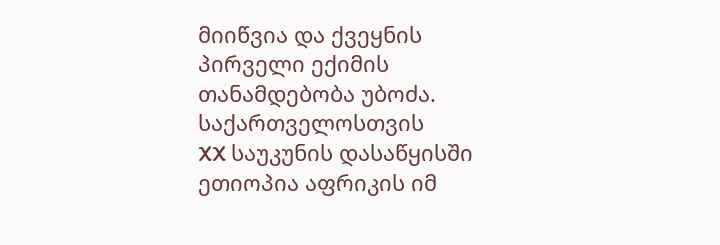მიიწვია და ქვეყნის პირველი ექიმის თანამდებობა უბოძა.
საქართველოსთვის
XX საუკუნის დასაწყისში ეთიოპია აფრიკის იმ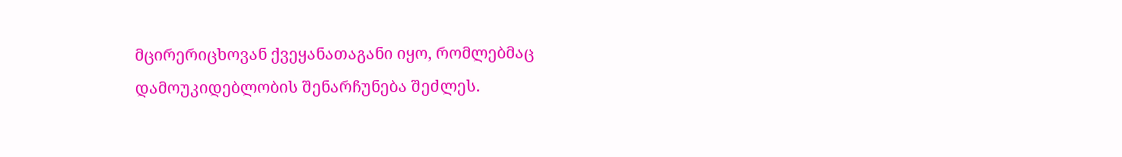მცირერიცხოვან ქვეყანათაგანი იყო, რომლებმაც დამოუკიდებლობის შენარჩუნება შეძლეს.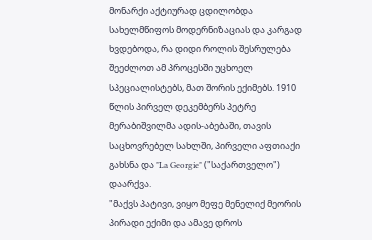მონარქი აქტიურად ცდილობდა სახელმწიფოს მოდერნიზაციას და კარგად ხვდებოდა, რა დიდი როლის შესრულება შეეძლოთ ამ პროცესში უცხოელ სპეციალისტებს, მათ შორის ექიმებს. 1910 წლის პირველ დეკემბერს პეტრე მერაბიშვილმა ადის-აბებაში, თავის საცხოვრებელ სახლში, პირველი აფთიაქი გახსნა და "La Georgie" ("საქართველო") დაარქვა.
"მაქვს პატივი, ვიყო მეფე მენელიქ მეორის პირადი ექიმი და ამავე დროს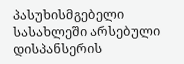პასუხისმგებელი სასახლეში არსებული დისპანსერის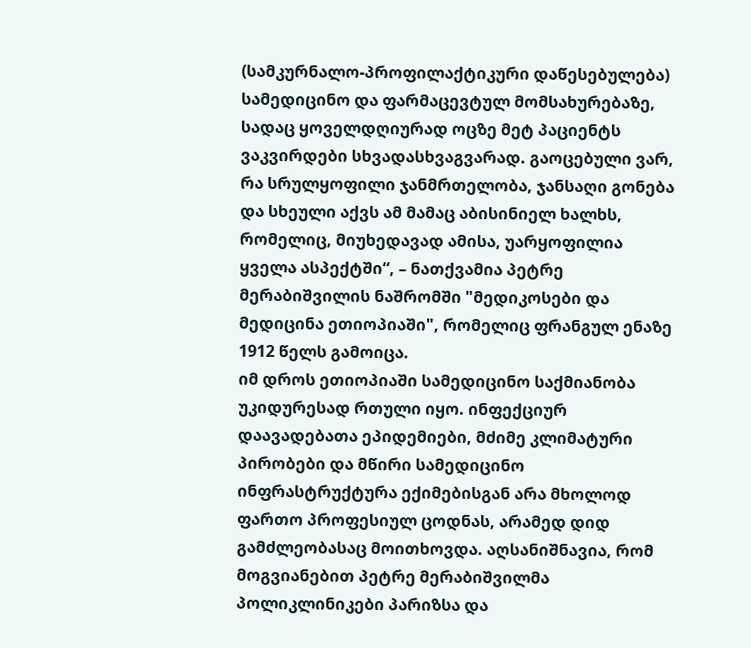(სამკურნალო-პროფილაქტიკური დაწესებულება) სამედიცინო და ფარმაცევტულ მომსახურებაზე, სადაც ყოველდღიურად ოცზე მეტ პაციენტს ვაკვირდები სხვადასხვაგვარად. გაოცებული ვარ, რა სრულყოფილი ჯანმრთელობა, ჯანსაღი გონება და სხეული აქვს ამ მამაც აბისინიელ ხალხს, რომელიც, მიუხედავად ამისა, უარყოფილია ყველა ასპექტში“, – ნათქვამია პეტრე მერაბიშვილის ნაშრომში "მედიკოსები და მედიცინა ეთიოპიაში", რომელიც ფრანგულ ენაზე 1912 წელს გამოიცა.
იმ დროს ეთიოპიაში სამედიცინო საქმიანობა უკიდურესად რთული იყო. ინფექციურ დაავადებათა ეპიდემიები, მძიმე კლიმატური პირობები და მწირი სამედიცინო ინფრასტრუქტურა ექიმებისგან არა მხოლოდ ფართო პროფესიულ ცოდნას, არამედ დიდ გამძლეობასაც მოითხოვდა. აღსანიშნავია, რომ მოგვიანებით პეტრე მერაბიშვილმა პოლიკლინიკები პარიზსა და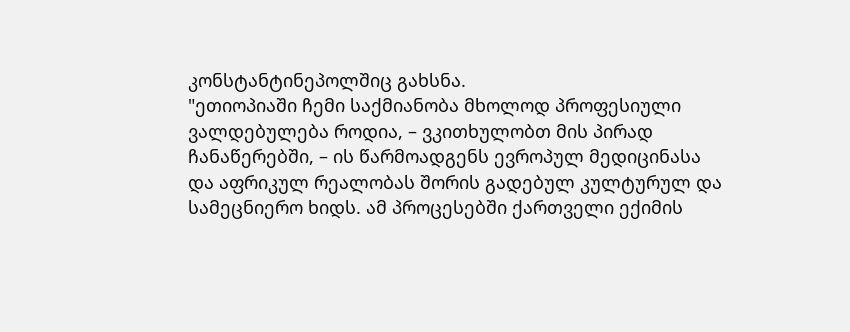კონსტანტინეპოლშიც გახსნა.
"ეთიოპიაში ჩემი საქმიანობა მხოლოდ პროფესიული ვალდებულება როდია, – ვკითხულობთ მის პირად ჩანაწერებში, – ის წარმოადგენს ევროპულ მედიცინასა და აფრიკულ რეალობას შორის გადებულ კულტურულ და სამეცნიერო ხიდს. ამ პროცესებში ქართველი ექიმის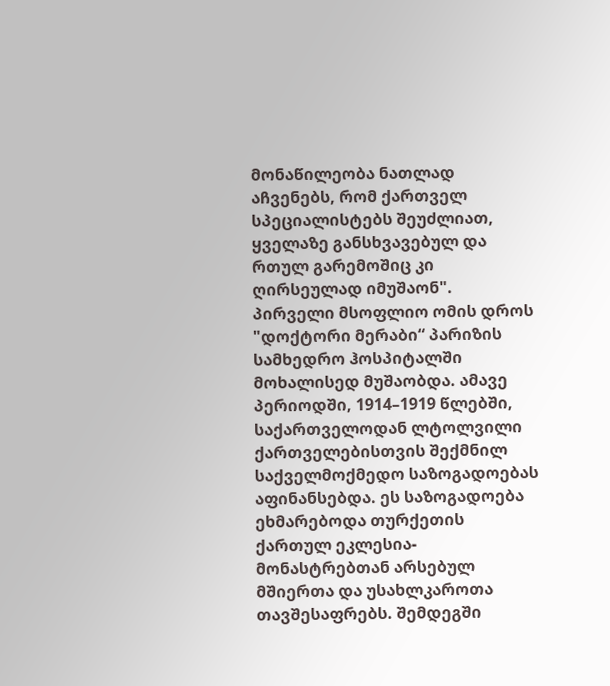მონაწილეობა ნათლად აჩვენებს, რომ ქართველ სპეციალისტებს შეუძლიათ, ყველაზე განსხვავებულ და რთულ გარემოშიც კი ღირსეულად იმუშაონ".
პირველი მსოფლიო ომის დროს "დოქტორი მერაბი“ პარიზის სამხედრო ჰოსპიტალში მოხალისედ მუშაობდა. ამავე პერიოდში, 1914–1919 წლებში, საქართველოდან ლტოლვილი ქართველებისთვის შექმნილ საქველმოქმედო საზოგადოებას აფინანსებდა. ეს საზოგადოება ეხმარებოდა თურქეთის ქართულ ეკლესია-მონასტრებთან არსებულ მშიერთა და უსახლკაროთა თავშესაფრებს. შემდეგში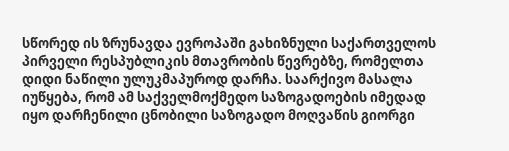სწორედ ის ზრუნავდა ევროპაში გახიზნული საქართველოს პირველი რესპუბლიკის მთავრობის წევრებზე, რომელთა დიდი ნაწილი ულუკმაპუროდ დარჩა. საარქივო მასალა იუწყება, რომ ამ საქველმოქმედო საზოგადოების იმედად იყო დარჩენილი ცნობილი საზოგადო მოღვაწის გიორგი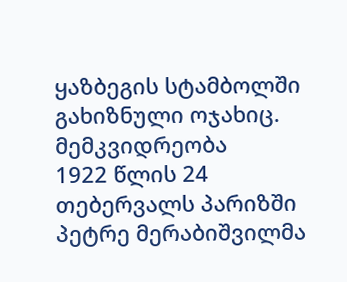ყაზბეგის სტამბოლში გახიზნული ოჯახიც.
მემკვიდრეობა
1922 წლის 24 თებერვალს პარიზში პეტრე მერაბიშვილმა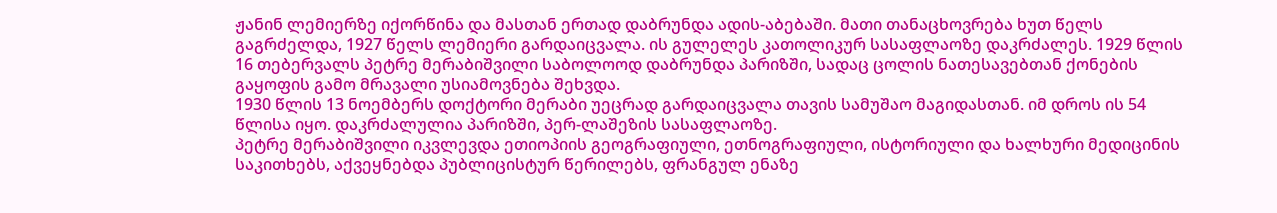ჟანინ ლემიერზე იქორწინა და მასთან ერთად დაბრუნდა ადის-აბებაში. მათი თანაცხოვრება ხუთ წელს გაგრძელდა, 1927 წელს ლემიერი გარდაიცვალა. ის გულელეს კათოლიკურ სასაფლაოზე დაკრძალეს. 1929 წლის 16 თებერვალს პეტრე მერაბიშვილი საბოლოოდ დაბრუნდა პარიზში, სადაც ცოლის ნათესავებთან ქონების გაყოფის გამო მრავალი უსიამოვნება შეხვდა.
1930 წლის 13 ნოემბერს დოქტორი მერაბი უეცრად გარდაიცვალა თავის სამუშაო მაგიდასთან. იმ დროს ის 54 წლისა იყო. დაკრძალულია პარიზში, პერ-ლაშეზის სასაფლაოზე.
პეტრე მერაბიშვილი იკვლევდა ეთიოპიის გეოგრაფიული, ეთნოგრაფიული, ისტორიული და ხალხური მედიცინის საკითხებს, აქვეყნებდა პუბლიცისტურ წერილებს, ფრანგულ ენაზე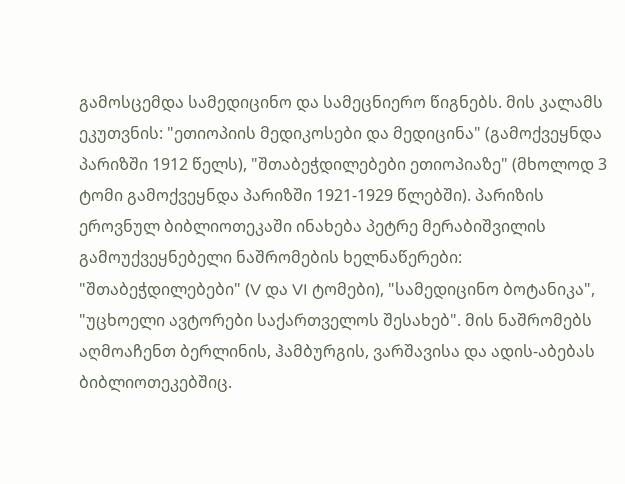გამოსცემდა სამედიცინო და სამეცნიერო წიგნებს. მის კალამს ეკუთვნის: "ეთიოპიის მედიკოსები და მედიცინა" (გამოქვეყნდა პარიზში 1912 წელს), "შთაბეჭდილებები ეთიოპიაზე" (მხოლოდ 3 ტომი გამოქვეყნდა პარიზში 1921-1929 წლებში). პარიზის ეროვნულ ბიბლიოთეკაში ინახება პეტრე მერაბიშვილის გამოუქვეყნებელი ნაშრომების ხელნაწერები: "შთაბეჭდილებები" (V და VI ტომები), "სამედიცინო ბოტანიკა", "უცხოელი ავტორები საქართველოს შესახებ". მის ნაშრომებს აღმოაჩენთ ბერლინის, ჰამბურგის, ვარშავისა და ადის-აბებას ბიბლიოთეკებშიც.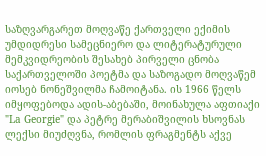საზღვარგარეთ მოღვაწე ქართველი ექიმის უმდიდრესი სამეცნიერო და ლიტერატურული მემკვიდრეობის შესახებ პირველი ცნობა საქართველოში პოეტმა და საზოგადო მოღვაწემ იოსებ ნონეშვილმა ჩამოიტანა. ის 1966 წელს იმყოფებოდა ადის-აბებაში, მოინახულა აფთიაქი "La Georgie" და პეტრე მერაბიშვილის ხსოვნას ლექსი მიუძღვნა, რომლის ფრაგმენტს აქვე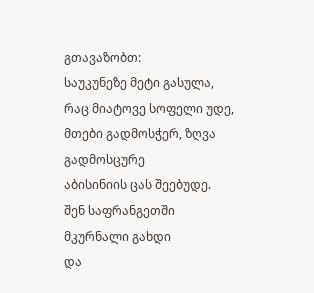გთავაზობთ:
საუკუნეზე მეტი გასულა,
რაც მიატოვე სოფელი უდე,
მთები გადმოსჭერ, ზღვა გადმოსცურე
აბისინიის ცას შეებუდე.
შენ საფრანგეთში მკურნალი გახდი
და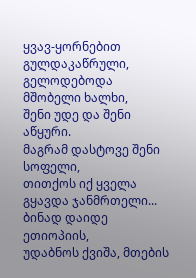ყვავ-ყორნებით გულდაკაწრული,
გელოდებოდა მშობელი ხალხი,
შენი უდე და შენი აწყური.
მაგრამ დასტოვე შენი სოფელი,
თითქოს იქ ყველა გყავდა ჯანმრთელი...
ბინად დაიდე ეთიოპიის,
უდაბნოს ქვიშა, მთების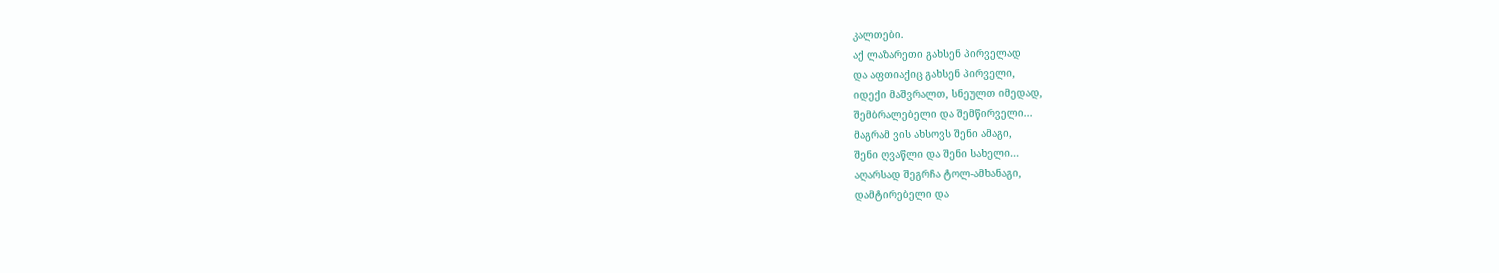კალთები.
აქ ლაზარეთი გახსენ პირველად
და აფთიაქიც გახსენ პირველი,
იდექი მაშვრალთ, სნეულთ იმედად,
შემბრალებელი და შემწირველი...
მაგრამ ვის ახსოვს შენი ამაგი,
შენი ღვაწლი და შენი სახელი...
აღარსად შეგრჩა ტოლ-ამხანაგი,
დამტირებელი და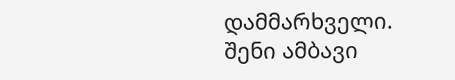დამმარხველი.
შენი ამბავი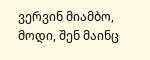ვერვინ მიამბო,
მოდი, შენ მაინც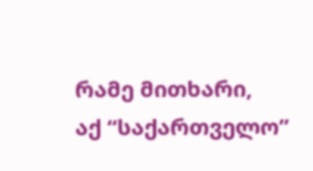რამე მითხარი,
აქ “საქართველო”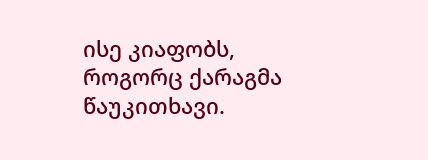ისე კიაფობს,
როგორც ქარაგმა წაუკითხავი.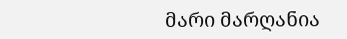მარი მარღანია